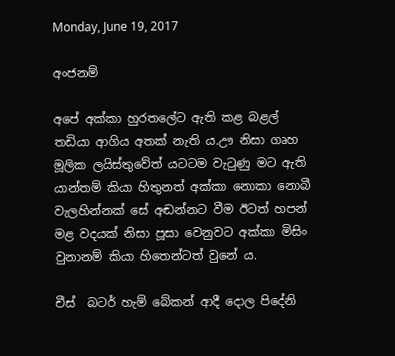Monday, June 19, 2017

අංජනම්

අපේ අක්කා හුරතලේට ඇති කළ බළල් තඩියා ආගිය අතක් නැති ය.ඌ නිසා ගෘහ මූලික ලයිස්තුවේත් යටටම වැටුණු මට ඇති යාන්තම් කියා හිතුනත් අක්කා නොකා නොබී වැලහින්නක් සේ අඬන්නට වීම ඊටත් හපන් මළ වදයක් නිසා පූසා වෙනුවට අක්කා මිසිං වුනානම් කියා හිතෙන්ටත් වුනේ ය.

චීස්  බටර් හැම් බේකන් ආදී දොල පිදේනි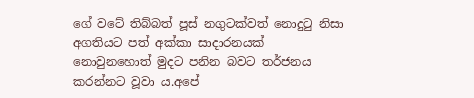ගේ වටේ තිබ්බත් පූස් නගුටක්වත් නොදුටු නිසා අගතියට පත් අක්කා සාදාරනයක් නොවුනහොත් මුදට පනින බවට තර්ජනය කරන්නට වූවා ය.අපේ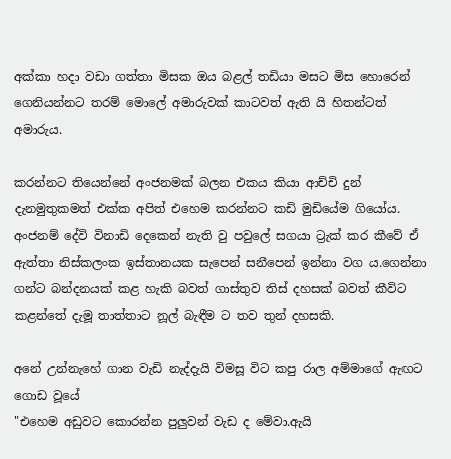අක්කා හදා වඩා ගත්තා මිසක ඔය බළල් තඩියා මසට මිස හොරෙන් ගෙනියන්නට තරම් මොලේ අමාරුවක් කාටවත් ඇති යි හිතන්ටත් අමාරුය.

කරන්නට තියෙන්නේ අංජනමක් බලන එකය කියා ආච්චි දුන් දැනමුතුකමත් එක්ක අපිත් එහෙම කරන්නට කඩි මුඩියේම ගියෝය.
අංජනම් දේවි විනාඩි දෙකෙන් නැති වු පවුලේ සගයා ට්‍රැක් කර කීවේ ඒ ඇත්තා නිස්කලංක ඉස්තානයක සැපෙන් සනීපෙන් ඉන්නා වග ය.ගෙන්නා ගන්ට බන්දනයක් කළ හැකි බවත් ගාස්තුව තිස් දහසක් බවත් කීවිට කළන්තේ දැමූ තාත්තාට නූල් බැඳීම ට තව තුන් දහසකි.

අනේ උන්නැහේ ගාන වැඩි නැද්දැයි විමසූ විට කපු රාල අම්මාගේ ඇඟට ගොඩ වූයේ
"එහෙම අඩුවට කොරන්න පුලුවන් වැඩ ද මේවා.ඇයි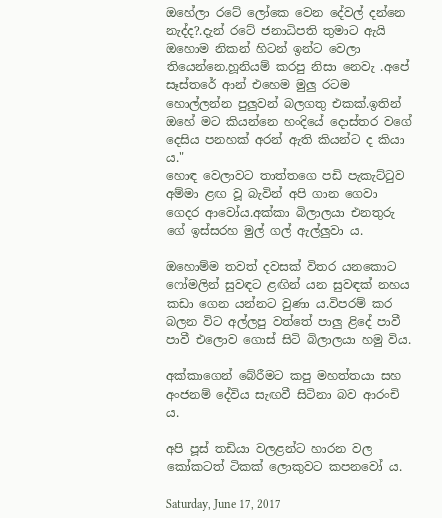ඔහේලා රටේ ලෝකෙ වෙන දේවල් දන්නෙ නැද්ද?.දැන් රටේ ජනාධිපති තුමාට ඇයි ඔහොම නිකන් හිටන් ඉන්ට වෙලා තියෙන්නෙ.හූනියම් කරපු නිසා නෙවැ .අපේ සෑස්තරේ ආන් එහෙම මුලු රටම හොල්ලන්න පුලුවන් බලගතු එකක්.ඉතින් ඔහේ මට කියන්නෙ හංදියේ දොස්තර වගේ දෙසිය පනහක් අරන් ඇති කියන්ට ද කියා ය."
හොඳ වෙලාවට තාත්තගෙ පඩි පැකැට්ටුව අම්මා ළඟ වූ බැවින් අපි ගාන ගෙවා ගෙදර ආවෝය.අක්කා බිලාලයා එනතුරු ගේ ඉස්සරහ මුල් ගල් ඇල්ලුවා ය.

ඔහොම්ම තවත් දවසක් විතර යනකොට ෆෝමලින් සුවඳට ළඟින් යන සුවඳක් නහය කඩා ගෙන යන්නට වුණා ය.විපරම් කර බලන විට අල්ලපු වත්තේ පාලු ළිදේ පාවී පාවී එලොව ගොස් සිටි බිලාලයා හමු විය.

අක්කාගෙන් බේරීමට කපු මහත්තයා සහ අංජනම් දේවිය සැඟවී සිටිනා බව ආරංචි ය.

අපි පූස් තඩියා වලළන්ට හාරන වල කෝකටත් ටිකක් ලොකුවට කපනවෝ ය.

Saturday, June 17, 2017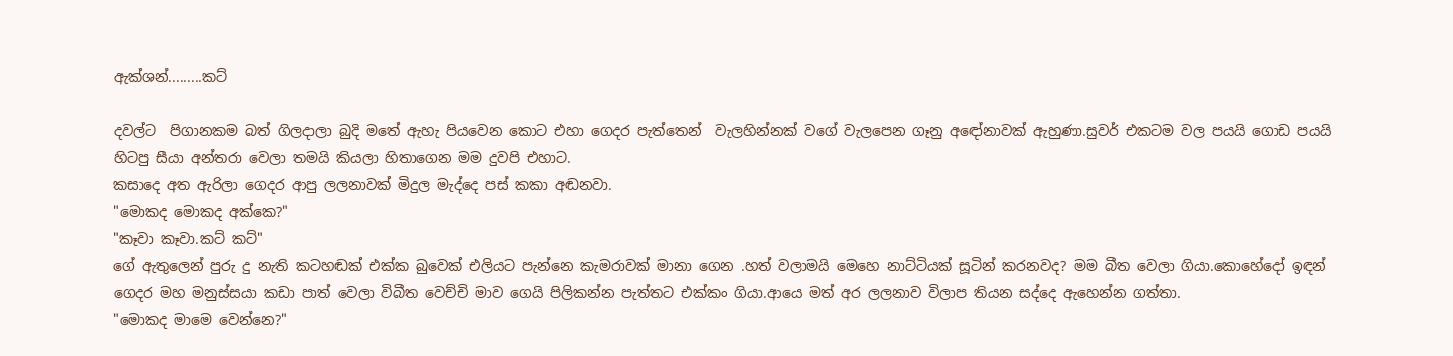ඇක්ශන්.........කට්

දවල්ට  පිගානකම බත් ගිලදාලා බුදි මතේ ඇහැ පියවෙන කොට එහා ගෙදර පැත්තෙන්  වැලහින්නක් වගේ වැලපෙන ගෑනු අඳෝනාවක් ඇහුණා.සුවර් එකටම වල පයයි ගොඩ පයයි හිටපු සීයා අන්තරා වෙලා තමයි කියලා හිතාගෙන මම දුවපි එහාට.
කසාදෙ අත ඇරිලා ගෙදර ආපු ලලනාවක් මිදුල මැද්දෙ පස් කකා අඬනවා.
"මොකද මොකද අක්කෙ?"
"කෑවා කෑවා.කට් කට්"
ගේ ඇතුලෙන් පුරු දු නැති කටහඬක් එක්ක බුවෙක් එලියට පැන්නෙ කැමරාවක් මානා ගෙන .හත් වලාමයි මෙහෙ නාට්ටියක් සූටින් කරනවද? මම බීත වෙලා ගියා.කොහේදෝ ඉඳන් ගෙදර මහ මනුස්සයා කඩා පාත් වෙලා විබීත වෙච්චි මාව ගෙයි පිලිකන්න පැත්තට එක්කං ගියා.ආයෙ මත් අර ලලනාව විලාප තියන සද්දෙ ඇහෙන්න ගත්තා.
"මොකද මාමෙ වෙන්නෙ?"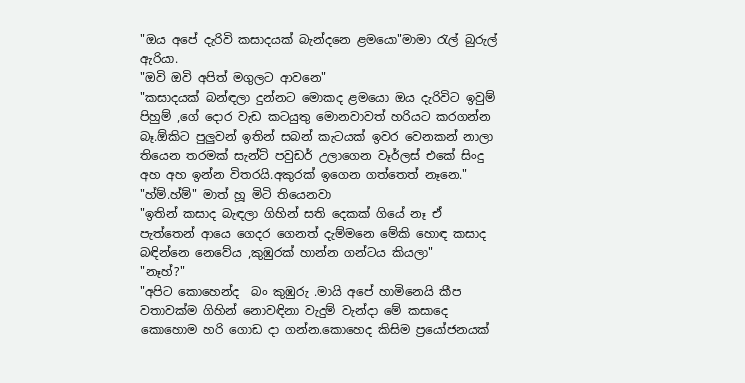"ඔය අපේ දැරිවි කසාදයක් බැන්දනෙ ළමයො"මාමා රැල් බුරුල් ඇරියා.
"ඔවි ඔවි අපිත් මගුලට ආවනෙ"
"කසාදයක් බන්ඳලා දුන්නට මොකද ළමයො ඔය දැරිවිට ඉවුම් පිහුම් ,ගේ දොර වැඩ කටයුතු මොනවාවත් හරියට කරගන්න බෑ.ඕකිට පුලුවන් ඉතින් සබන් කැටයක් ඉවර වෙනකන් නාලා තියෙන තරමක් සැන්ට් පවුඩර් උලාගෙන වෑර්ලස් එකේ සිංදු අහ අහ ඉන්න විතරයි.අකුරක් ඉගෙන ගත්තෙත් නෑනෙ."
"හ්ම්.හ්ම්" මාත් හූ මිටි තියෙනවා
"ඉතින් කසාද බැඳලා ගිහින් සති දෙකක් ගියේ නෑ ඒ පැත්තෙන් ආයෙ ගෙදර ගෙනත් දැම්මනෙ මේකි හොඳ කසාද බඳින්නෙ නෙවේය ,කුඹුරක් හාන්න ගන්ටය කියලා"
"නෑහ්?"
"අපිට කොහෙන්ද  බං කුඹුරු .මායි අපේ හාමිනෙයි කීප වතාවක්ම ගිහින් නොවඳිනා වැදුම් වැන්දා මේ කසාදෙ කොහොම හරි ගොඩ දා ගන්න.කොහෙද කිසිම ප්‍රයෝජනයක්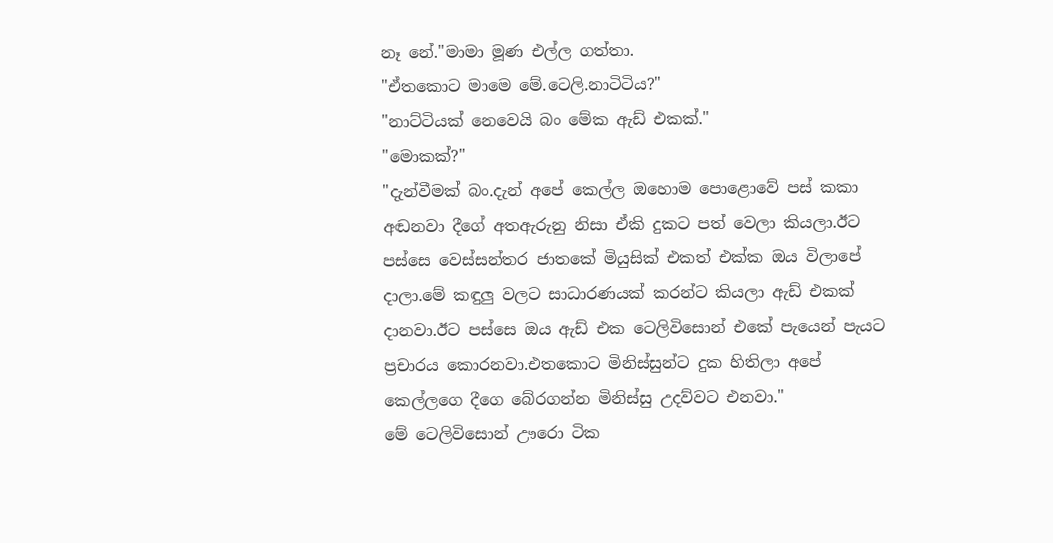නෑ නේ."මාමා මූණ එල්ල ගත්තා.
"ඒතකොට මාමෙ මේ.ටෙලි.නාටිටිය?"
"නාට්ටියක් නෙවෙයි බං මේක ඇඩ් එකක්."
"මොකක්?"
"දැන්වීමක් බං.දැන් අපේ කෙල්ල ඔහොම පොළොවේ පස් කකා අඬනවා දීගේ අතඇරුනු නිසා ඒකි දුකට පත් වෙලා කියලා.ඊට පස්සෙ වෙස්සන්තර ජාතකේ මියුසික් එකත් එක්ක ඔය විලාපේ දාලා.මේ කඳුලු වලට සාධාරණයක් කරන්ට කියලා ඇඩ් එකක් දානවා.ඊට පස්සෙ ඔය ඇඩ් එක ටෙලිවිසොන් එකේ පැයෙන් පැයට ප්‍රචාරය කොරනවා.එතකොට මිනිස්සුන්ට දුක හිතිලා අපේ කෙල්ලගෙ දීගෙ බේරගන්න මිනිස්සු උදව්වට එනවා."
මේ ටෙලිවිසොන් ඌරො ටික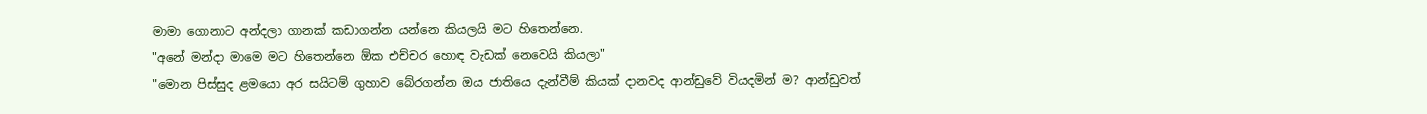මාමා ගොනාට අන්දලා ගානක් කඩාගන්න යන්නෙ කියලයි මට හිතෙන්නෙ.
"අනේ මන්දා මාමෙ මට හිතෙන්නෙ ඕක එච්චර හොඳ වැඩක් නෙවෙයි කියලා"
"මොන පිස්සුද ළමයො අර සයිටම් ගුහාව බේරගන්න ඔය ජාතියෙ දැන්වීම් කියක් දානවද ආන්ඩුවේ වියදමින් ම? ආන්ඩුවත්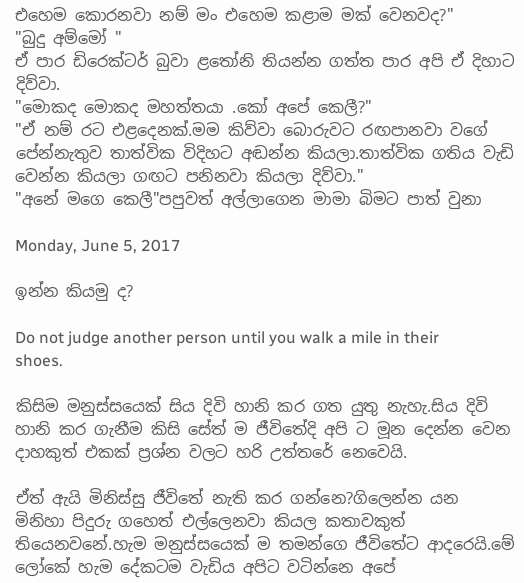එහෙම කොරනවා නම් මං එහෙම කළාම මක් වෙනවද?"
"බුදු අම්මෝ "
ඒ පාර ඩිරෙක්ටර් බුවා ළතෝනි තියන්න ගත්ත පාර අපි ඒ දිහාට දිව්වා.
"මොකද මොකද මහත්තයා .කෝ අපේ කෙලී?"
"ඒ නම් රට එළදෙනක්.මම කිව්වා බොරුවට රඟපානවා වගේ පේන්නැතුව තාත්වික විදිහට අඬන්න කියලා.තාත්වික ගතිය වැඩි වෙන්න කියලා ගඟට පනිනවා කියලා දිව්වා."
"අනේ මගෙ කෙලී"පපුවත් අල්ලාගෙන මාමා බිමට පාත් වුනා

Monday, June 5, 2017

ඉන්න කියමු ද?

Do not judge another person until you walk a mile in their shoes.

කිසිම මනුස්සයෙක් සිය දිවි හානි කර ගත යුතු නැහැ.සිය දිවි හානි කර ගැනීම කිසි සේත් ම ජීවිතේදි අපි ට මූන දෙන්න වෙන දාහකුත් එකක් ප්‍රශ්න වලට හරි උත්තරේ නෙවෙයි.

ඒත් ඇයි මිනිස්සු ජීවිතේ නැති කර ගන්නෙ?ගිලෙන්න යන මිනිහා පිදුරු ගහෙත් එල්ලෙනවා කියල කතාවකුත් තියෙනවනේ.හැම මනුස්සයෙක් ම තමන්ගෙ ජීවිතේට ආදරෙයි.මේ ලෝකේ හැම දේකටම වැඩිය අපිට වටින්නෙ අපේ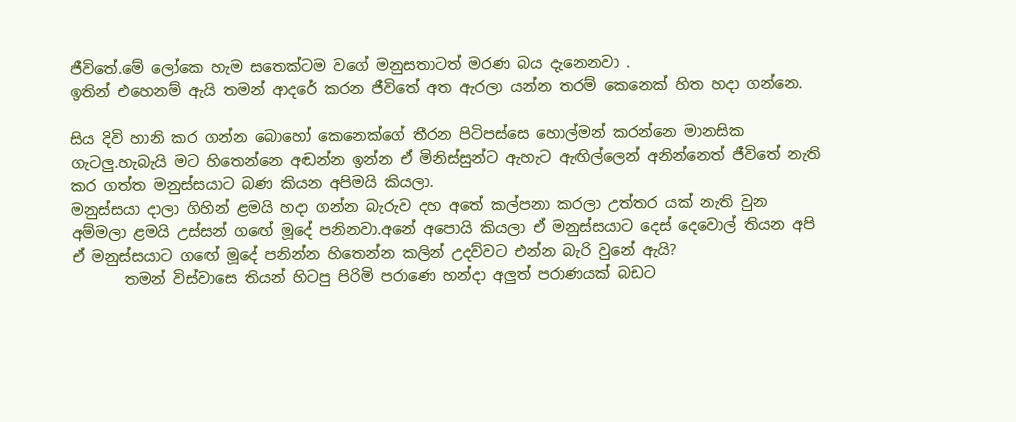ජීවිතේ.මේ ලෝකෙ හැම සතෙක්ටම වගේ මනුසතාටත් මරණ බය දැනෙනවා .
ඉතින් එහෙනම් ඇයි තමන් ආදරේ කරන ජීවිතේ අත ඇරලා යන්න තරම් කෙනෙක් හිත හදා ගන්නෙ.

සිය දිවි හානි කර ගන්න බොහෝ කෙනෙක්ගේ තීරන පිටිපස්සෙ හොල්මන් කරන්නෙ මානසික ගැටලු.හැබැයි මට හිතෙන්නෙ අඬන්න ඉන්න ඒ මිනිස්සුන්ට ඇහැට ඇඟිල්ලෙන් අනින්නෙත් ජීවිතේ නැති කර ගත්ත මනුස්සයාට බණ කියන අපිමයි කියලා.
මනුස්සයා දාලා ගිහින් ළමයි හදා ගන්න බැරුව දහ අතේ කල්පනා කරලා උත්තර යක් නැති වුන අම්මලා ළමයි උස්සන් ගඟේ මූදේ පනිනවා.අනේ අපොයි කියලා ඒ මනුස්සයාට දෙස් දෙවොල් තියන අපි ඒ මනුස්සයාට ගඟේ මූදේ පනින්න හිතෙන්න කලින් උදව්වට එන්න බැරි වුනේ ඇයි?
       තමන් විස්වාසෙ තියන් හිටපු පිරිමි පරාණෙ හන්දා අලුත් පරාණයක් බඩට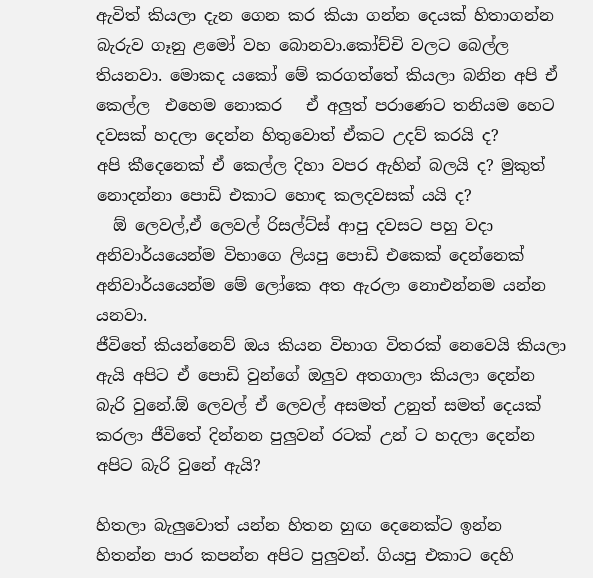ඇවිත් කියලා දැන ගෙන කර කියා ගන්න දෙයක් හිතාගන්න බැරුව ගෑනු ළමෝ වහ බොනවා.කෝච්චි වලට බෙල්ල තියනවා. මොකද යකෝ මේ කරගත්තේ කියලා බනින අපි ඒ කෙල්ල  එහෙම නොකර   ඒ අලුත් පරාණෙට තනියම හෙට දවසක් හදලා දෙන්න හිතුවොත් ඒකට උදව් කරයි ද?
අපි කීදෙනෙක් ඒ කෙල්ල දිහා වපර ඇහින් බලයි ද? මුකුත් නොදන්නා පොඩි එකාට හොඳ කලදවසක් යයි ද?
  ඕ ලෙවල්,ඒ ලෙවල් රිසල්ට්ස් ආපු දවසට පහු වදා අනිවාර්යයෙන්ම විභාගෙ ලියපු පොඩි එකෙක් දෙන්නෙක් අනිවාර්යයෙන්ම මේ ලෝකෙ අත ඇරලා නොඑන්නම යන්න යනවා.
ජීවිතේ කියන්නෙව් ඔය කියන විභාග විතරක් නෙවෙයි කියලා ඇයි අපිට ඒ පොඩි වුන්ගේ ඔලුව අතගාලා කියලා දෙන්න බැරි වුනේ.ඕ ලෙවල් ඒ ලෙවල් අසමත් උනුත් සමත් දෙයක් කරලා ජීවිතේ දින්නන පුලුවන් රටක් උන් ට හදලා දෙන්න අපිට බැරි වුනේ ඇයි?

හිතලා බැලුවොත් යන්න හිතන හුඟ දෙනෙක්ට ඉන්න හිතන්න පාර කපන්න අපිට පුලුවන්. ගියපු එකාට දෙහි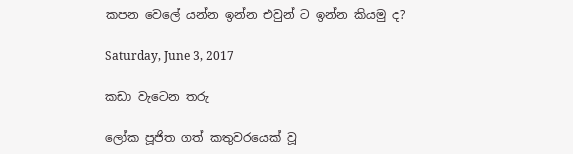කපන වෙලේ යන්න ඉන්න එවුන් ට ඉන්න කියමු ද?

Saturday, June 3, 2017

කඩා වැටෙන තරු

ලෝක පූජිත ගත් කතුවරයෙක් වූ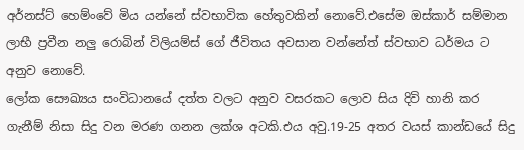අර්නස්ට් හෙම්ංවේ මිය යන්නේ ස්වභාවික හේතුවකින් නොවේ.එසේම ඔස්කාර් සම්මාන ලාභී ප්‍රවීන නලු රොබින් විලියම්ස් ගේ ජීවිතය අවසාන වන්නේත් ස්වභාව ධර්මය ට අනුව නොවේ.
ලෝක සෞඛ්‍යය සංවිධානයේ දත්ත වලට අනුව වසරකට ලොව සිය දිවි හානි කර ගැනීම් නිසා සිදු වන මරණ ගනන ලක්ශ අටකි.එය අවු.19-25 අතර වයස් කාන්ඩයේ සිදු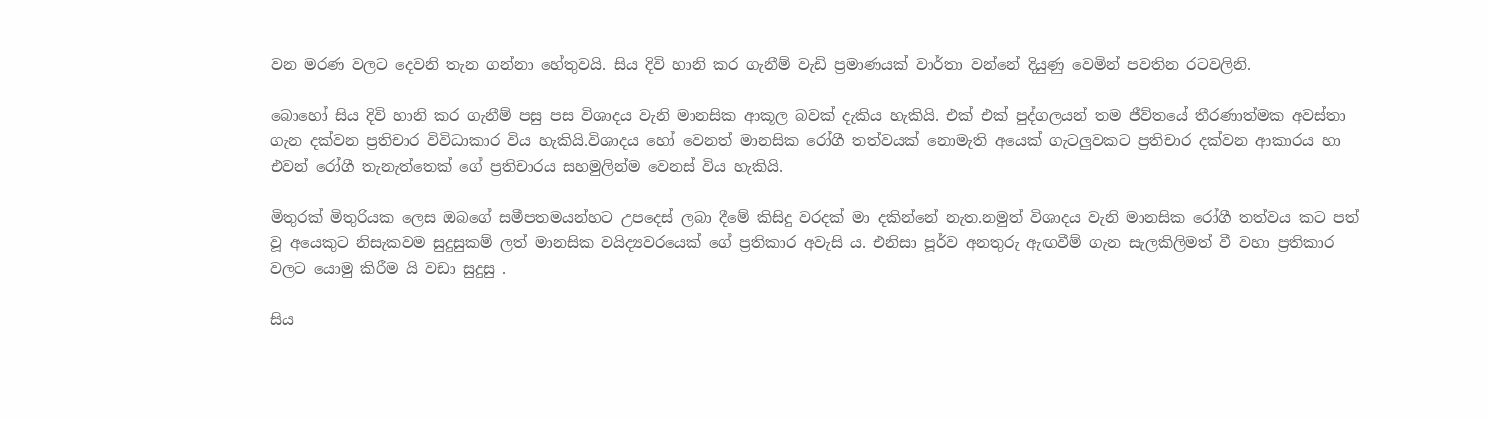වන මරණ වලට දෙවනි තැන ගන්නා හේතුවයි. සිය දිවි හානි කර ගැනීම් වැඩි ප්‍රමාණයක් වාර්තා වන්නේ දියුණු වෙමින් පවතින රටවලිනි.

බොහෝ සිය දිවි හානි කර ගැනීම් පසු පස විශාදය වැනි මානසික ආකූල බවක් දැකිය හැකියි. එක් එක් පුද්ගලයන් තම ජීව්තයේ තීරණාත්මක අවස්තා ගැන දක්වන ප්‍රතිචාර විවිධාකාර විය හැකියි.විශාදය හෝ වෙනත් මානසික රෝගී තත්වයක් නොමැති අයෙක් ගැටලුවකට ප්‍රතිචාර දක්වන ආකාරය හා එවන් රෝගී තැනැත්තෙක් ගේ ප්‍රතිචාරය සහමුලින්ම වෙනස් විය හැකියි.

මිතුරක් මිතුරියක ලෙස ඔබගේ සමීපතමයන්හට උපදෙස් ලබා දීමේ කිසිදු වරදක් මා දකින්නේ නැත.නමුත් විශාදය වැනි මානසික රෝගී තත්වය කට පත් වූ අයෙකුට නිසැකවම සුදුසුකම් ලත් මානසික වයිද්‍යවරයෙක් ගේ ප්‍රතිකාර අවැසි ය. එනිසා පූර්ව අනතුරු ඇඟවීම් ගැන සැලකිලිමත් වී වහා ප්‍රතිකාර වලට යොමු කිරීම යි වඩා සුදුසු .

සිය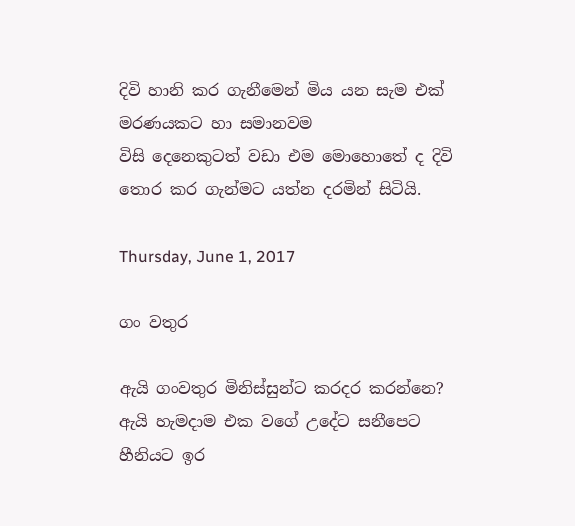දිවි හානි කර ගැනීමෙන් මිය යන සැම එක් මරණයකට හා සමානවම
විසි දෙනෙකුටත් වඩා එම මොහොතේ ද දිවි තොර කර ගැන්මට යත්න දරමින් සිටියි.

Thursday, June 1, 2017

ගං වතුර

ඇයි ගංවතුර මිනිස්සුන්ට කරදර කරන්නෙ?
ඇයි හැමදාම එක වගේ උදේට සනීපෙට හීනියට ඉර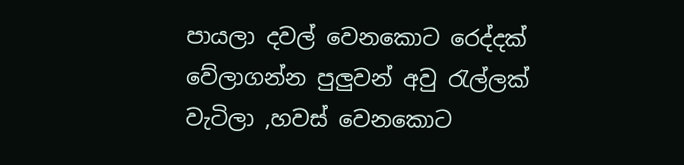පායලා දවල් වෙනකොට රෙද්දක් වේලාගන්න පුලුවන් අවු රැල්ලක් වැටිලා ,හවස් වෙනකොට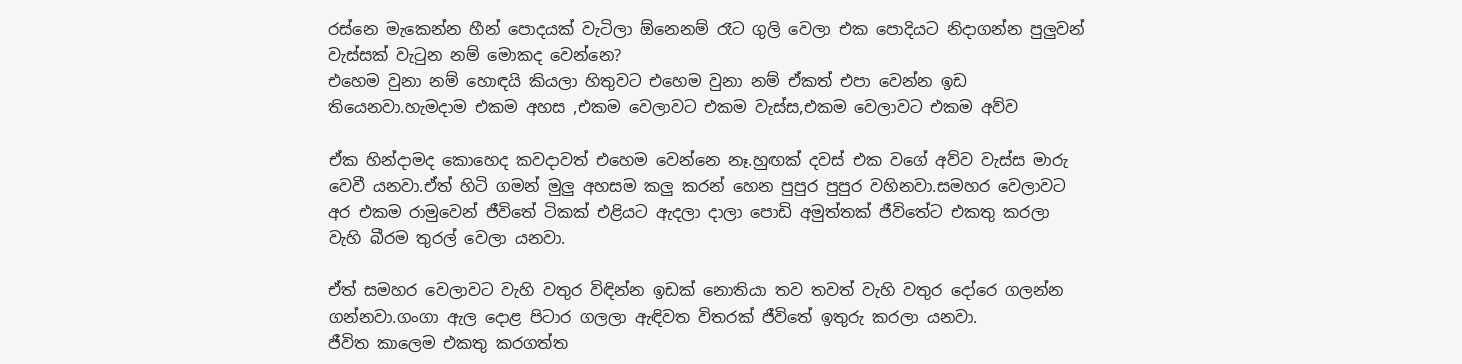රස්නෙ මැකෙන්න හීන් පොදයක් වැටිලා ඕනෙනම් රෑට ගුලි වෙලා එක පොදියට නිදාගන්න පුලුවන් වැස්සක් වැටුන නම් මොකද වෙන්නෙ?
එහෙම වුනා නම් හොඳයි කියලා හිතුවට එහෙම වුනා නම් ඒකත් එපා වෙන්න ඉඩ තියෙනවා.හැමදාම එකම අහස ,එකම වෙලාවට එකම වැස්ස,එකම වෙලාවට එකම අව්ව

ඒක හින්දාමද කොහෙද කවදාවත් එහෙම වෙන්නෙ නෑ.හුඟක් දවස් එක වගේ අව්ව වැස්ස මාරු වෙවී යනවා.ඒත් හිටි ගමන් මුලු අහසම කලු කරන් හෙන පුපුර පුපුර වහිනවා.සමහර වෙලාවට අර එකම රාමුවෙන් ජීවිතේ ටිකක් එළියට ඇදලා දාලා පොඩි අමුත්තක් ජීවිතේට එකතු කරලා වැහි බීරම තුරල් වෙලා යනවා.

ඒත් සමහර වෙලාවට වැහි වතුර විඳින්න ඉඩක් නොතියා තව තවත් වැහි වතුර දෝරෙ ගලන්න ගන්නවා.ගංගා ඇල දොළ පිටාර ගලලා ඇඳිවත විතරක් ජීවිතේ ඉතුරු කරලා යනවා.
ජීවිත කාලෙම එකතු කරගත්ත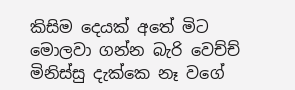කිසිම දෙයක් අතේ මිට මොලවා ගන්න බැරි වෙච්ච් මිනිස්සු දැක්කෙ නෑ වගේ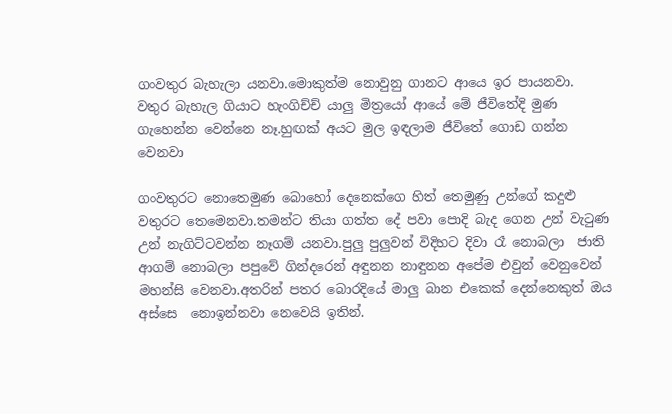ගංවතුර බැහැලා යනවා.මොකුත්ම නොවුනු ගානට ආයෙ ඉර පායනවා.
වතුර බැහැල ගියාට හැංගිච්ච් යාලු මිත්‍රයෝ ආයේ මේ ජීවිතේදි මුණ ගැහෙන්න වෙන්නෙ නෑ.හුඟක් අයට මුල ඉඳලාම ජීවිතේ ගොඩ ගන්න වෙනවා

ගංවතුරට නොතෙමුණ බොහෝ දෙනෙක්ගෙ හිත් තෙමුණු උන්ගේ කදුළු වතුරට තෙමෙනවා.තමන්ට තියා ගත්ත දේ පවා පොදි බැද ගෙන උන් වැටුණ උන් නැගිට්ටවන්න නෑගම් යනවා.පුලු පුලුවන් විදිහට දිවා රෑ නොබලා  ජාති ආගම් නොබලා පපුවේ ගින්දරෙන් අඳුනන නාඳුනන අපේම එවුන් වෙනුවෙන් මහන්සි වෙනවා.අතරින් පතර බොරදියේ මාලු බාන එකෙක් දෙන්නෙකුත් ඔය අස්සෙ  නොඉන්නවා නෙවෙයි ඉතින්.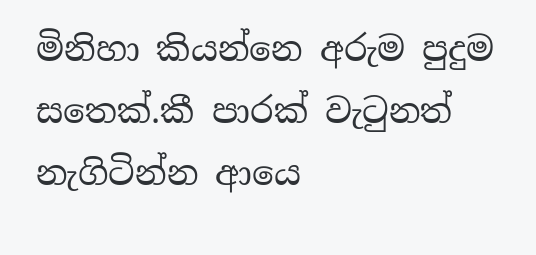මිනිහා කියන්නෙ අරුම පුදුම සතෙක්.කී පාරක් වැටුනත් නැගිටින්න ආයෙ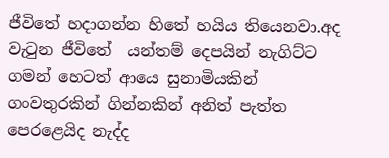ජීවිතේ හදාගන්න හිතේ හයිය තියෙනවා.අද වැටුන ජීවිතේ  යන්තම් දෙපයින් නැගිට්ට ගමන් හෙටත් ආයෙ සුනාමියකින් ගංවතුරකින් ගින්නකින් අනිත් පැත්ත පෙරළෙයිද නැද්ද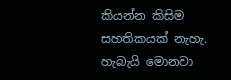කියන්න කිසිම සහතිකයක් නැහැ.
හැබැයි මොනවා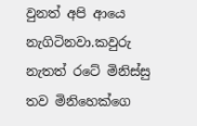වුනත් අපි ආයෙ නැගිටිනවා.කවුරු නැතත් රටේ මිනිස්සු තව මිනිහෙක්ගෙ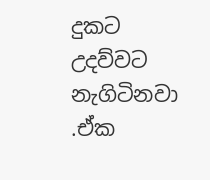දුකට උදව්වට නැගිටිනවා .ඒක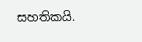සහතිකයි.